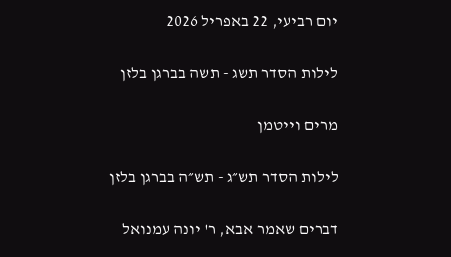יום רביעי, 22 באפריל 2026

לילות הסדר תשג - תשה בברגן בלזן

מרים וייטמן

לילות הסדר תש״ג - תש״ה בברגן בלזן

דברים שאמר אבא, ר' יונה עמנואל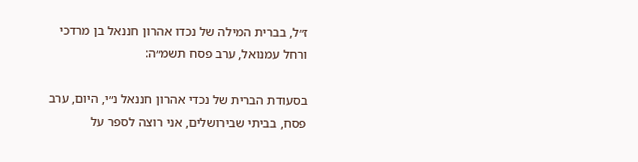ז״ל, בברית המילה של נכדו אהרון חננאל בן מרדכי ורחל עמנואל, ערב פסח תשמ״ה:

בסעודת הברית של נכדי אהרון חננאל נ״י, היום, ערב פסח, בביתי שבירושלים, אני רוצה לספר על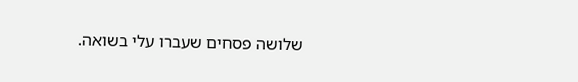שלושה פסחים שעברו עלי בשואה.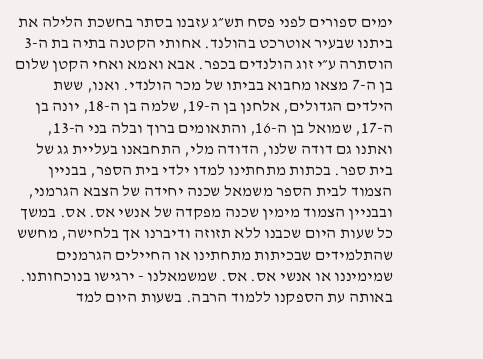ימים ספורים לפני פסח תש״ג עזבנו בסתר בחשכת הלילה את ביתנו שבעיר אוטרכט בהולנד. אחותי הקטנה בתיה בת ה-3 הוסתרה ע״י זוג הולנדים בכפר. אבא ואמא ואחי הקטן שלום בן ה-7 מצאו מחבוא בביתו של מכר הולנדי. ואנו, ששת הילדים הגדולים, אלחנן בן ה-19, שלמה בן ה-18, יונה בן ה-17, שמואל בן ה-16, והתאומים ברוך ובלה בני ה-13, ואתנו גם דודה שלנו, הדודה מלי, התחבאנו בעליית גג של בית ספר. בכתות מתחתינו למדו ילדי בית הספר, בבניין הצמוד לבית הספר משמאל שכנה יחידה של הצבא הגרמני, ובבניין הצמוד מימין שכנה מפקדה של אנשי אס. אס. במשך כל שעות היום שכבנו ללא תזוזה ודיברנו אך בלחישה, מחשש שהתלמידים שבכיתות מתחתינו או החיילים הגרמנים שמימיננו או אנשי אס. אס. שמשמאלנו - ירגישו בנוכחותנו. באותה עת הספקנו ללמוד הרבה. בשעות היום למד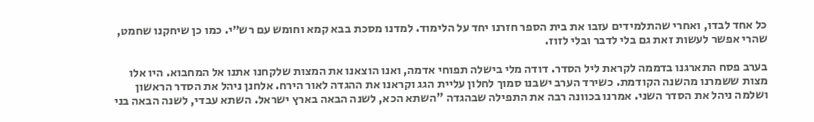כל אחד לבדו, ואחרי שהתלמידים עזבו את בית הספר חזרנו יחד על הלימוד. למדנו מסכת בבא קמא וחומש עם רש״י. כמו כן שיחקנו שחמט, שהרי אפשר לעשות זאת גם בלי לדבר ובלי לזוז.

בערב פסח התארגנו בדממה לקראת ליל הסדר. דודה מלי בישלה תפוחי אדמה, ואנו הוצאנו את המצות שלקחנו אתנו אל המחבוא. היו אלו מצות ששמרנו מהשנה הקודמת. כשירד הערב ישבנו סמוך לחלון עליית הגג וקראנו את ההגדה לאור הירח. אלחנן ניהל את הסדר הראשון ושלמה ניהל את הסדר השני. אמרנו בכוונה רבה את התפילה שבהגדה "השתא הכא, לשנה הבאה בארץ ישראל. השתא עבדי, לשנה הבאה בני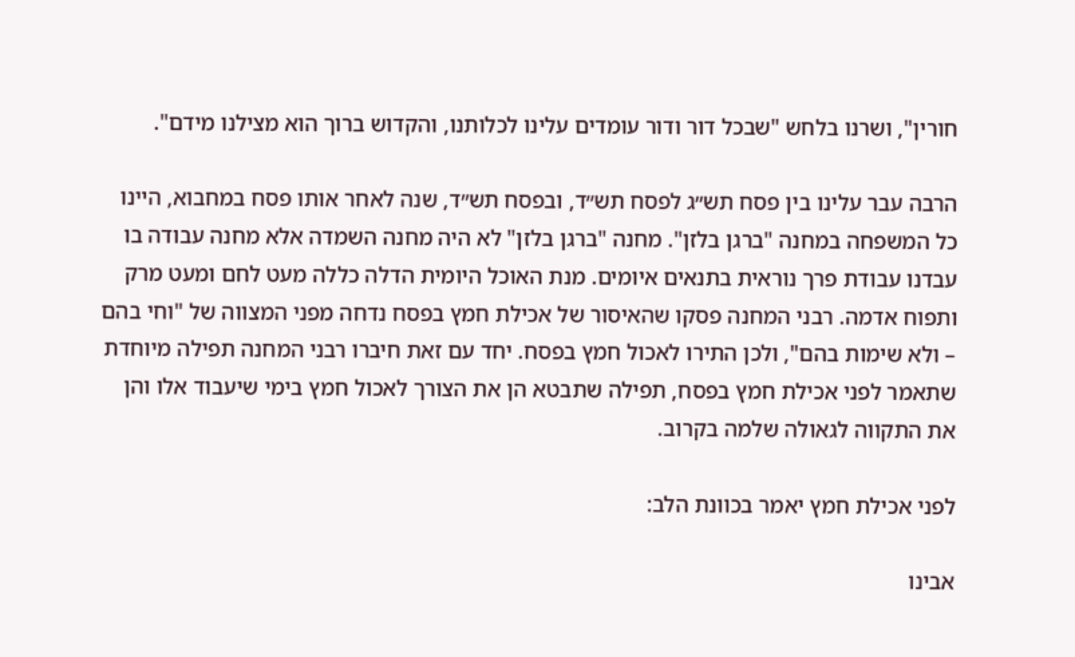חורין", ושרנו בלחש "שבכל דור ודור עומדים עלינו לכלותנו, והקדוש ברוך הוא מצילנו מידם".

הרבה עבר עלינו בין פסח תש״ג לפסח תש״ד, ובפסח תש״ד, שנה לאחר אותו פסח במחבוא, היינו כל המשפחה במחנה "ברגן בלזן". מחנה "ברגן בלזן" לא היה מחנה השמדה אלא מחנה עבודה בו עבדנו עבודת פרך נוראית בתנאים איומים. מנת האוכל היומית הדלה כללה מעט לחם ומעט מרק ותפוח אדמה. רבני המחנה פסקו שהאיסור של אכילת חמץ בפסח נדחה מפני המצווה של "וחי בהם – ולא שימות בהם", ולכן התירו לאכול חמץ בפסח. יחד עם זאת חיברו רבני המחנה תפילה מיוחדת שתאמר לפני אכילת חמץ בפסח, תפילה שתבטא הן את הצורך לאכול חמץ בימי שיעבוד אלו והן את התקווה לגאולה שלמה בקרוב.

לפני אכילת חמץ יאמר בכוונת הלב:

אבינו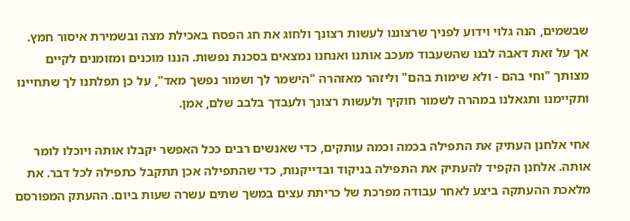שבשמים, הנה גלוי וידוע לפניך שרצוננו לעשות רצונך ולחוג את חג הפסח באכילת מצה ובשמירת איסור חמץ. אך על זאת דאבה לבנו שהשעבוד מעכב אותנו ואנחנו נמצאים בסכנת נפשות. הננו מוכנים ומזומנים לקיים מצותך "וחי בהם - ולא שימות בהם" וליזהר מאזהרה "הישמר לך ושמור נפשך מאד", על כן תפלתנו לך שתחיינו ותקיימנו ותגאלנו במהרה לשמור חוקיך ולעשות רצונך ולעבדך בלבב שלם, אמן.

אחי אלחנן העתיק את התפילה בכמה וכמה עותקים, כדי שאנשים רבים ככל האפשר יקבלו אותה ויוכלו לומר אותה. אלחנן הקפיד להעתיק את התפילה בניקוד ובדייקנות, כדי שהתפילה אכן תתקבל כתפילה לכל דבר. את מלאכת ההעתקה ביצע לאחר עבודה מפרכת של כריתת עצים במשך שתים עשרה שעות ביום. ההעתק המפורסם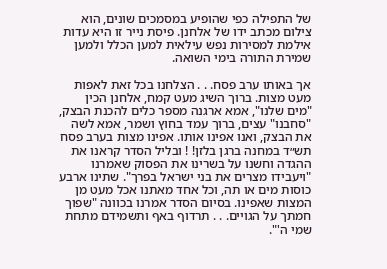של התפילה כפי שהופיע במסמכים שונים, הוא צילום מכתב ידו של אלחנן. פיסת נייר זו היא עדות אילמת למסירות נפש עילאית למען הכלל ולמען שמירת התורה בימי השואה.

אך באותו ערב פסח. . . הצלחנו בכל זאת לאפות מעט מצות. ברוך השיג מעט קמח, אלחנן הכין "מים שלנו", אמא ארגנה מספר כלים להכנת הבצק, "סחבנו" עצים, ברוך עמד בחוץ ושמר, אמא לשה את הבצק, ואנו אפינו אותו. אפינו מצות בערב פסח תש״ד במחנה ברגן בלזן! ! ובליל הסדר קראנו את ההגדה וחשנו על בשרינו את הפסוק שאמרנו "ויעבידו מצרים את בני ישראל בפרך". שתינו ארבע כוסות מים או תה, וכל אחד מאתנו אכל מעט מן המצות שאפינו. בסיום הסדר אמרנו בכוונה "שפוך חמתך על הגויים. . . תרדוף באף ותשמידם מתחת שמי ה'".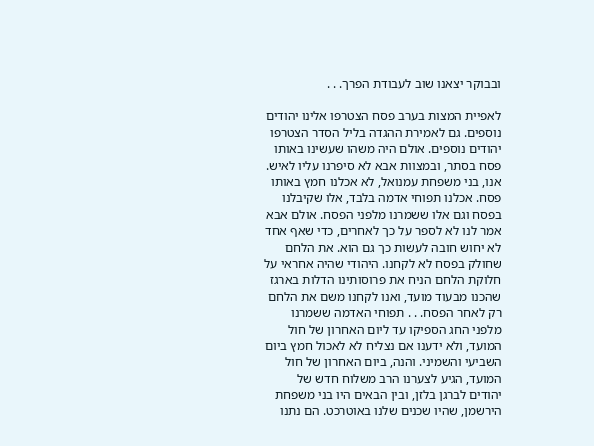ובבוקר יצאנו שוב לעבודת הפרך. . .

לאפיית המצות בערב פסח הצטרפו אלינו יהודים נוספים. גם לאמירת ההגדה בליל הסדר הצטרפו יהודים נוספים. אולם היה משהו שעשינו באותו פסח בסתר, ובמצוות אבא לא סיפרנו עליו לאיש. אנו, בני משפחת עמנואל, לא אכלנו חמץ באותו פסח. אכלנו תפוחי אדמה בלבד, אלו שקיבלנו בפסח וגם אלו ששמרנו מלפני הפסח. אולם אבא אמר לנו לא לספר על כך לאחרים, כדי שאף אחד לא יחוש חובה לעשות כך גם הוא. את הלחם שחולק בפסח לא לקחנו. היהודי שהיה אחראי על חלוקת הלחם הניח את פרוסותינו הדלות בארגז שהכנו מבעוד מועד, ואנו לקחנו משם את הלחם רק לאחר הפסח. . . תפוחי האדמה ששמרנו מלפני החג הספיקו עד ליום האחרון של חול המועד, ולא ידענו אם נצליח לא לאכול חמץ ביום השביעי והשמיני. והנה, ביום האחרון של חול המועד, הגיע לצערנו הרב משלוח חדש של יהודים לברגן בלזן, ובין הבאים היו בני משפחת הירשמן, שהיו שכנים שלנו באוטרכט. הם נתנו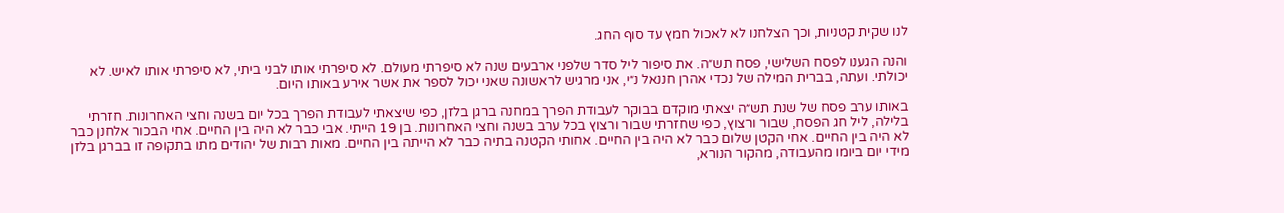לנו שקית קטניות, וכך הצלחנו לא לאכול חמץ עד סוף החג.

והנה הגענו לפסח השלישי, פסח תש״ה. את סיפור ליל סדר שלפני ארבעים שנה לא סיפרתי מעולם. לא סיפרתי אותו לבני ביתי, לא סיפרתי אותו לאיש. לא יכולתי. ועתה, בברית המילה של נכדי אהרן חננאל נ״י, אני מרגיש לראשונה שאני יכול לספר את אשר אירע באותו היום.

באותו ערב פסח של שנת תש״ה יצאתי מוקדם בבוקר לעבודת הפרך במחנה ברגן בלזן, כפי שיצאתי לעבודת הפרך בכל יום בשנה וחצי האחרונות. חזרתי בלילה, ליל חג הפסח, שבור ורצוץ, כפי שחזרתי שבור ורצוץ בכל ערב בשנה וחצי האחרונות. בן 19 הייתי. אבי כבר לא היה בין החיים. אחי הבכור אלחנן כבר לא היה בין החיים. אחי הקטן שלום כבר לא היה בין החיים. אחותי הקטנה בתיה כבר לא הייתה בין החיים. מאות רבות של יהודים מתו בתקופה זו בברגן בלזן מידי יום ביומו מהעבודה, מהקור הנורא,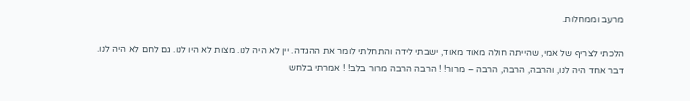מרעב וממחלות.

הלכתי לצריף של אמי, שהייתה חולה מאוד מאוד, ישבתי לידה והתחלתי לומר את ההגדה. יין לא היה לנו. מצות לא היו לנו. גם לחם לא היה לנו. דבר אחד היה לנו, והרבה, הרבה, הרבה – מרור! ! הרבה הרבה מרור בלב! ! אמרתי בלחש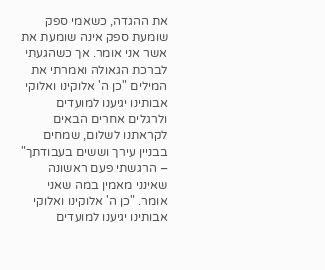את ההגדה, כשאמי ספק שומעת ספק אינה שומעת את אשר אני אומר. אך כשהגעתי לברכת הגאולה ואמרתי את המילים "כן ה' אלוקינו ואלוקי אבותינו יגיענו למועדים ולרגלים אחרים הבאים לקראתנו לשלום, שמחים בבניין עירך וששים בעבודתך" – הרגשתי פעם ראשונה שאינני מאמין במה שאני אומר. "כן ה' אלוקינו ואלוקי אבותינו יגיענו למועדים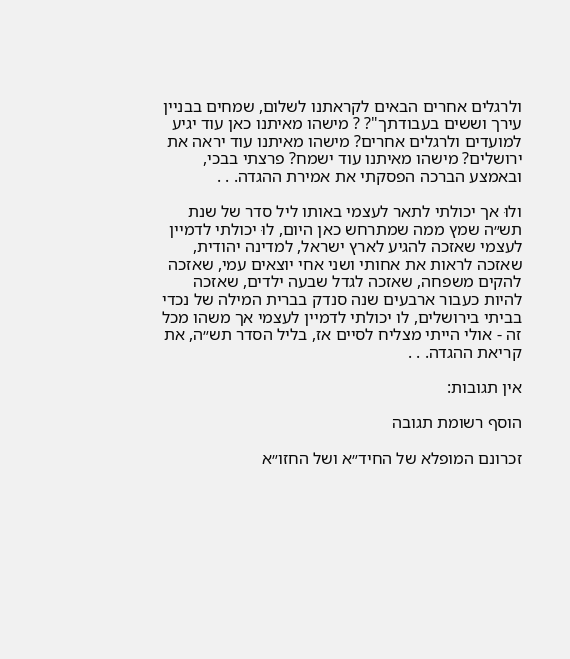ולרגלים אחרים הבאים לקראתנו לשלום, שמחים בבניין עירך וששים בעבודתך"? ? מישהו מאיתנו כאן עוד יגיע למועדים ולרגלים אחרים? מישהו מאיתנו עוד יראה את ירושלים? מישהו מאיתנו עוד ישמח? פרצתי בבכי, ובאמצע הברכה הפסקתי את אמירת ההגדה. . .

ולוּ אך יכולתי לתאר לעצמי באותו ליל סדר של שנת תש״ה שמץ ממה שמתרחש כאן היום, לוּ יכולתי לדמיין לעצמי שאזכה להגיע לארץ ישראל, למדינה יהודית, שאזכה לראות את אחותי ושני אחי יוצאים עמי, שאזכה להקים משפחה, שאזכה לגדל שבעה ילדים, שאזכה להיות כעבור ארבעים שנה סנדק בברית המילה של נכדי בביתי בירושלים, לו יכולתי לדמיין לעצמי אך משהו מכל זה - אולי הייתי מצליח לסיים אז, בליל הסדר תש״ה, את קריאת ההגדה. . .

אין תגובות:

הוסף רשומת תגובה

זכרונם המופלא של החיד״א ושל החזו״א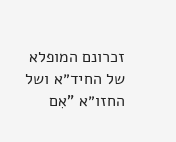זכרונם המופלא של החיד״א ושל החזו״א "אִם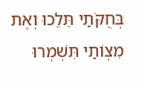בְּחֻקֹּתַי תֵּלֵכוּ וְאֶת מִצְוֹתַי תִּשְׁמְרוּ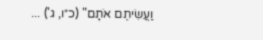וַעֲשִׂיתֶם אֹתָם" (כ״ו, ג') ...